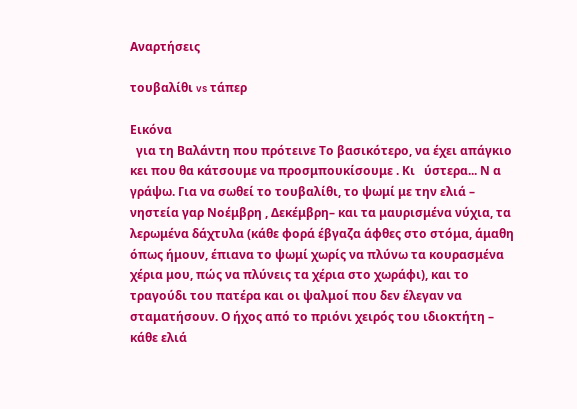Αναρτήσεις

τουβαλίθι vs τάπερ

Εικόνα
  για τη Βαλάντη που πρότεινε Το βασικότερο, να έχει απάγκιο   κει που θα κάτσουμε να προσμπουκίσουμε . Κι   ύστερα... Ν α γράψω. Για να σωθεί το τουβαλίθι, το ψωμί με την ελιά – νηστεία γαρ Νοέμβρη , Δεκέμβρη– και τα μαυρισμένα νύχια, τα λερωμένα δάχτυλα (κάθε φορά έβγαζα άφθες στο στόμα, άμαθη όπως ήμουν, έπιανα το ψωμί χωρίς να πλύνω τα κουρασμένα χέρια μου, πώς να πλύνεις τα χέρια στο χωράφι), και το τραγούδι του πατέρα και οι ψαλμοί που δεν έλεγαν να σταματήσουν. Ο ήχος από το πριόνι χειρός του ιδιοκτήτη – κάθε ελιά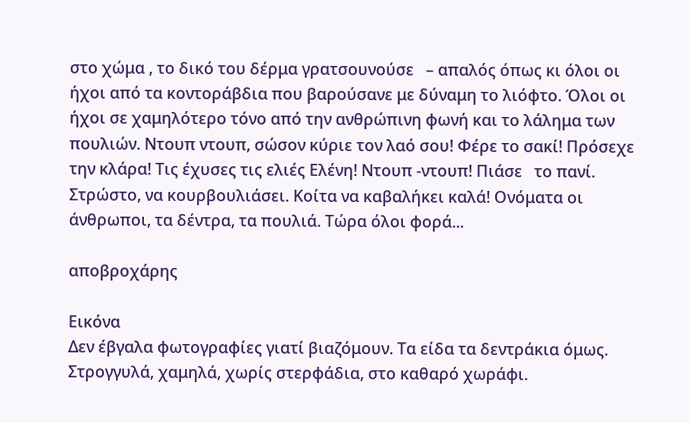στο χώμα , το δικό του δέρμα γρατσουνούσε   – απαλός όπως κι όλοι οι ήχοι από τα κοντοράβδια που βαρούσανε με δύναμη το λιόφτο. Όλοι οι ήχοι σε χαμηλότερο τόνο από την ανθρώπινη φωνή και το λάλημα των πουλιών. Ντουπ ντουπ, σώσον κύριε τον λαό σου! Φέρε το σακί! Πρόσεχε την κλάρα! Τις έχυσες τις ελιές Ελένη! Ντουπ -ντουπ! Πιάσε   το πανί. Στρώστο, να κουρβουλιάσει. Κοίτα να καβαλήκει καλά! Ονόματα οι άνθρωποι, τα δέντρα, τα πουλιά. Τώρα όλοι φορά...

αποβροχάρης

Εικόνα
Δεν έβγαλα φωτογραφίες γιατί βιαζόμουν. Τα είδα τα δεντράκια όμως. Στρογγυλά, χαμηλά, χωρίς στερφάδια, στο καθαρό χωράφι.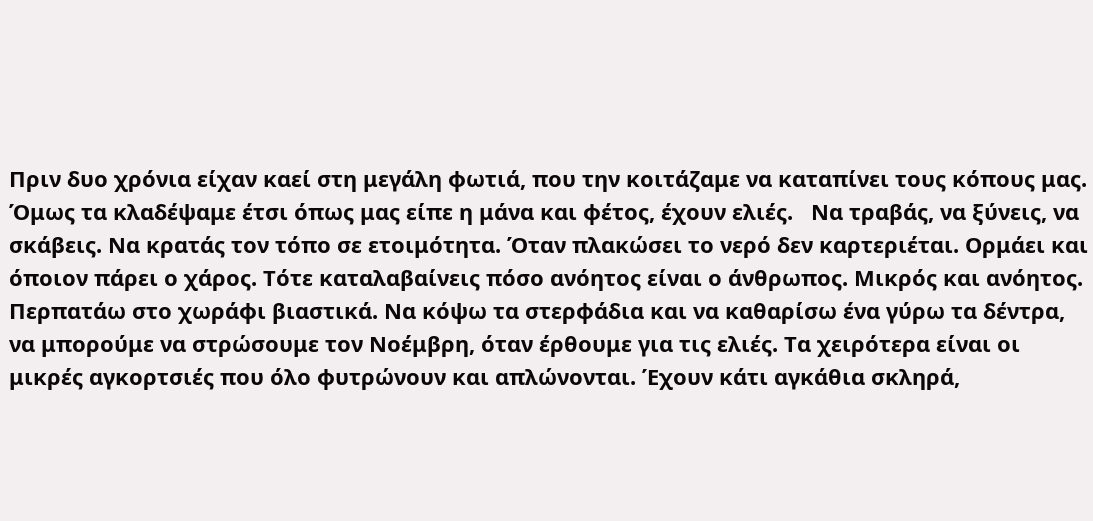Πριν δυο χρόνια είχαν καεί στη μεγάλη φωτιά, που την κοιτάζαμε να καταπίνει τους κόπους μας. Όμως τα κλαδέψαμε έτσι όπως μας είπε η μάνα και φέτος, έχουν ελιές.   Να τραβάς, να ξύνεις, να σκάβεις. Να κρατάς τον τόπο σε ετοιμότητα. Όταν πλακώσει το νερό δεν καρτεριέται. Ορμάει και όποιον πάρει ο χάρος. Τότε καταλαβαίνεις πόσο ανόητος είναι ο άνθρωπος. Μικρός και ανόητος.  Περπατάω στο χωράφι βιαστικά. Να κόψω τα στερφάδια και να καθαρίσω ένα γύρω τα δέντρα, να μπορούμε να στρώσουμε τον Νοέμβρη, όταν έρθουμε για τις ελιές. Τα χειρότερα είναι οι μικρές αγκορτσιές που όλο φυτρώνουν και απλώνονται. Έχουν κάτι αγκάθια σκληρά,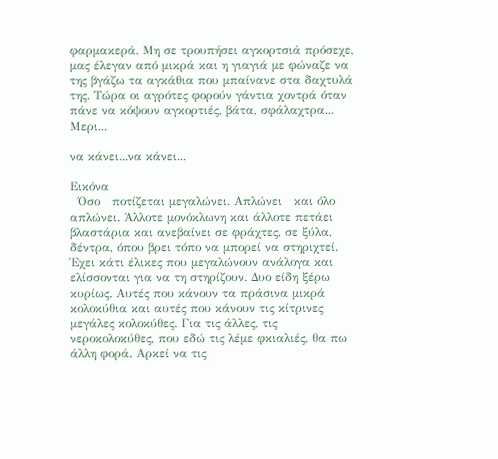φαρμακερά. Μη σε τρουπήσει αγκορτσιά πρόσεχε, μας έλεγαν από μικρά και η γιαγιά με φώναζε να της βγάζω τα αγκάθια που μπαίνανε στα δαχτυλά της. Τώρα οι αγρότες φορούν γάντια χοντρά όταν πάνε να κόψουν αγκορτιές, βάτα, σφάλαχτρα... Μερι...

να κάνει...να κάνει...

Εικόνα
  Όσο   ποτίζεται μεγαλώνει. Απλώνει   και όλο απλώνει. Άλλοτε μονόκλωνη και άλλοτε πετάει βλαστάρια και ανεβαίνει σε φράχτες, σε ξύλα, δέντρα, όπου βρει τόπο να μπορεί να στηριχτεί. Έχει κάτι έλικες που μεγαλώνουν ανάλογα και ελίσσονται για να τη στηρίζουν. Δυο είδη ξέρω κυρίως. Αυτές που κάνουν τα πράσινα μικρά κολοκύθια και αυτές που κάνουν τις κίτρινες μεγάλες κολοκύθες. Για τις άλλες, τις νεροκολοκύθες, που εδώ τις λέμε φκιαλιές, θα πω άλλη φορά. Αρκεί να τις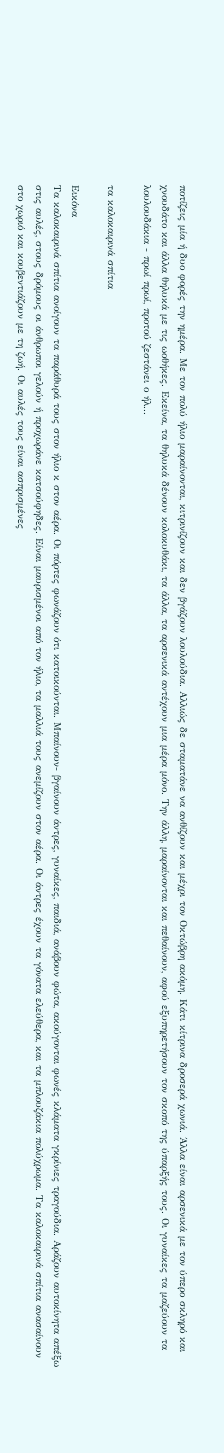ποτίζεις μία ή δυο φορές την ημέρα. Με τον πολύ ήλιο μαραίνονται, κιτρινίζουν και δεν βγάζουν λουλούδια. Αλλιώς δε σταματάνε να ανθίζουν και μέχρι τον Οκτώβρη ακόμη. Κάτι κίτρινα δροσερά χωνιά. Άλλα είναι αρσενικά με τον ύπερο σκληρό και χνουδάτο και άλλα θηλυκά με τις ωοθήκες. Εκείνα, τα θηλυκά δένουν κολοκυθάκι, τα άλλα, τα αρσενικά αντέχουν μια μέρα μόνο. Την άλλη, μαραίνονται και πεθαίνουν, αφού εξυπηρετήσουν τον σκοπό της ύπαρξής τους. Οι γυναίκες τα μαζεύουν τα λουλουδάκια - πρωί πρωί, προτού ζεστάνει ο ήλ...

τα καλοκαιρινά σπίτια

Εικόνα
Τα καλοκαιρινά σπίτια ανοίγουν τα παράθυρά τους στον ήλιο κ στον αέρα. Οι πόρτες φωνάζουν ότι κατοικούνται. Μπαίνουν- βγαίνουν άντρες, γυναίκες, παιδιά, ανάβουν φώτα, ακούγονται φωνές κλάματα γκρίνιες τραγούδια. Αράζουν αυτοκίνητα απέξω στις αυλές, στους δρόμους οι άνθρωποι γελούν ή προχωράνε κατσούφηδες. Είναι μαυρισμένοι από τον ήλιο, τα μαλλιά τους ανεμίζουν στον αέρα. Οι άντρες έχουν τα γόνατα ελεύθερα, και τα μπλουζάκια πολύχρωμα. Τα καλοκαιρινά σπίτια ανασαίνουν στο χωριό και κουβεντιάζουν με τη ζωή. Οι αυλές τους είναι ασπρισμένες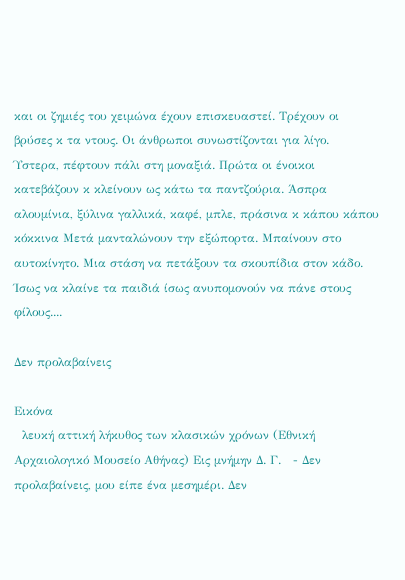και οι ζημιές του χειμώνα έχουν επισκευαστεί. Τρέχουν οι βρύσες κ τα ντους. Οι άνθρωποι συνωστίζονται για λίγο.  Ύστερα, πέφτουν πάλι στη μοναξιά. Πρώτα οι ένοικοι κατεβάζουν κ κλείνουν ως κάτω τα παντζούρια. Άσπρα αλουμίνια, ξύλινα γαλλικά, καφέ, μπλε, πράσινα κ κάπου κάπου κόκκινα Μετά μανταλώνουν την εξώπορτα. Μπαίνουν στο αυτοκίνητο. Μια στάση να πετάξουν τα σκουπίδια στον κάδο. Ίσως να κλαίνε τα παιδιά ίσως ανυπομονούν να πάνε στους φίλους....

Δεν προλαβαίνεις

Εικόνα
  λευκή αττική λήκυθος των κλασικών χρόνων (Εθνική Αρχαιολογικό Μουσείο Αθήνας) Εις μνήμην Δ. Γ.   - Δεν   προλαβαίνεις, μου είπε ένα μεσημέρι. Δεν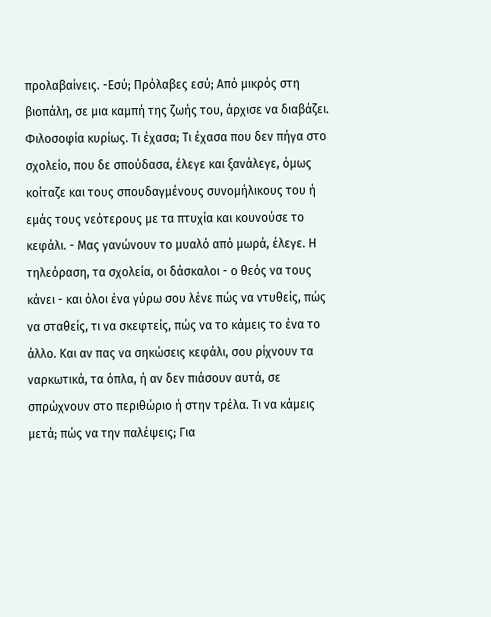προλαβαίνεις. -Εσύ; Πρόλαβες εσύ; Από μικρός στη βιοπάλη, σε μια καμπή της ζωής του, άρχισε να διαβάζει. Φιλοσοφία κυρίως. Τι έχασα; Τι έχασα που δεν πήγα στο σχολείο, που δε σπούδασα, έλεγε και ξανάλεγε, όμως κοίταζε και τους σπουδαγμένους συνομήλικους του ή εμάς τους νεότερους με τα πτυχία και κουνούσε το κεφάλι. - Μας γανώνουν το μυαλό από μωρά, έλεγε. Η τηλεόραση, τα σχολεία, οι δάσκαλοι - ο θεός να τους κάνει - και όλοι ένα γύρω σου λένε πώς να ντυθείς, πώς να σταθείς, τι να σκεφτείς, πώς να το κάμεις το ένα το άλλο. Και αν πας να σηκώσεις κεφάλι, σου ρίχνουν τα ναρκωτικά, τα όπλα, ή αν δεν πιάσουν αυτά, σε σπρώχνουν στο περιθώριο ή στην τρέλα. Τι να κάμεις μετά; πώς να την παλέψεις; Για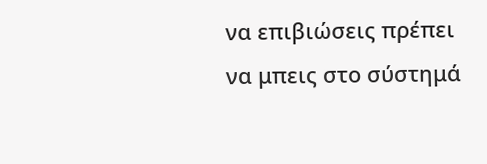να επιβιώσεις πρέπει να μπεις στο σύστημά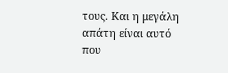τους. Και η μεγάλη απάτη είναι αυτό που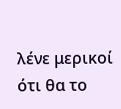λένε μερικοί ότι θα το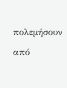πολεμήσουν από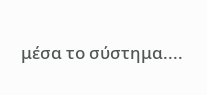μέσα το σύστημα....